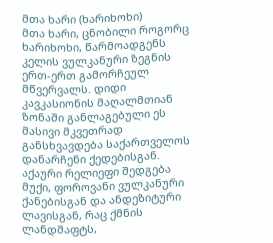მთა ხარი (ხარიხოხი)
მთა ხარი, ცნობილი როგორც ხარიხოხი, წარმოადგენს კელის ვულკანური ზეგნის ერთ-ერთ გამორჩეულ მწვერვალს. დიდი კავკასიონის მაღალმთიან ზონაში განლაგებული ეს მასივი მკვეთრად განსხვავდება საქართველოს დანარჩენი ქედებისგან. აქაური რელიეფი შედგება მუქი, ფოროვანი ვულკანური ქანებისგან და ანდეზიტური ლავისგან, რაც ქმნის ლანდშაფტს,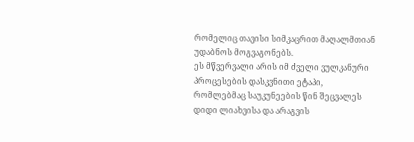რომელიც თავისი სიმკაცრით მაღალმთიან უდაბნოს მოგვაგონებს.
ეს მწვერვალი არის იმ ძველი ვულკანური პროცესების დასკვნითი ეტაპი, რომლებმაც საუკუნეების წინ შეცვალეს დიდი ლიახვისა და არაგვის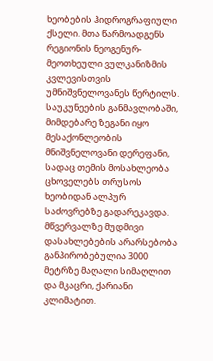ხეობების ჰიდროგრაფიული ქსელი. მთა წარმოადგენს რეგიონის ნეოგენურ-მეოთხეული ვულკანიზმის კვლევისთვის უმნიშვნელოვანეს წერტილს. საუკუნეების განმავლობაში, მიმდებარე ზეგანი იყო მესაქონლეობის მნიშვნელოვანი დერეფანი, სადაც თემის მოსახლეობა ცხოველებს თრუსოს ხეობიდან ალპურ საძოვრებზე გადარეკავდა. მწვერვალზე მუდმივი დასახლებების არარსებობა განპირობებულია 3000 მეტრზე მაღალი სიმაღლით და მკაცრი, ქარიანი კლიმატით.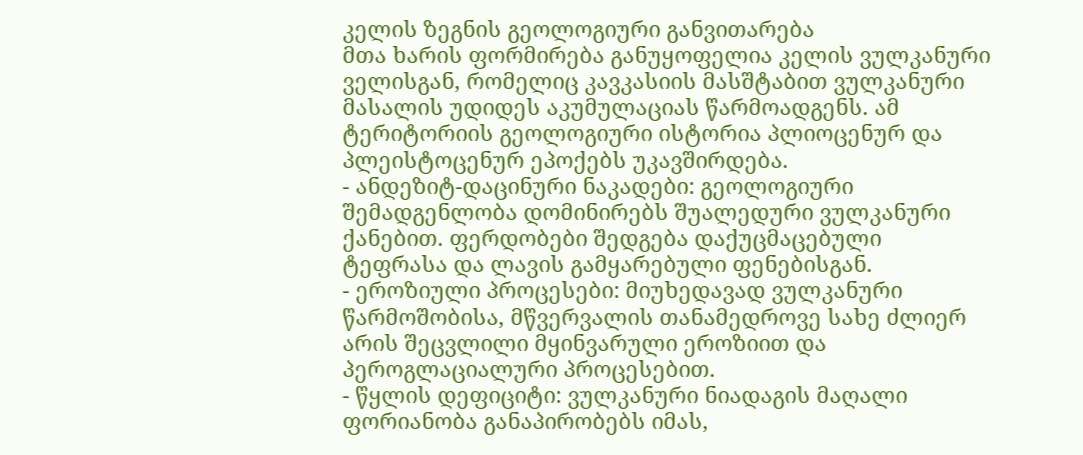კელის ზეგნის გეოლოგიური განვითარება
მთა ხარის ფორმირება განუყოფელია კელის ვულკანური ველისგან, რომელიც კავკასიის მასშტაბით ვულკანური მასალის უდიდეს აკუმულაციას წარმოადგენს. ამ ტერიტორიის გეოლოგიური ისტორია პლიოცენურ და პლეისტოცენურ ეპოქებს უკავშირდება.
- ანდეზიტ-დაცინური ნაკადები: გეოლოგიური შემადგენლობა დომინირებს შუალედური ვულკანური ქანებით. ფერდობები შედგება დაქუცმაცებული ტეფრასა და ლავის გამყარებული ფენებისგან.
- ეროზიული პროცესები: მიუხედავად ვულკანური წარმოშობისა, მწვერვალის თანამედროვე სახე ძლიერ არის შეცვლილი მყინვარული ეროზიით და პეროგლაციალური პროცესებით.
- წყლის დეფიციტი: ვულკანური ნიადაგის მაღალი ფორიანობა განაპირობებს იმას,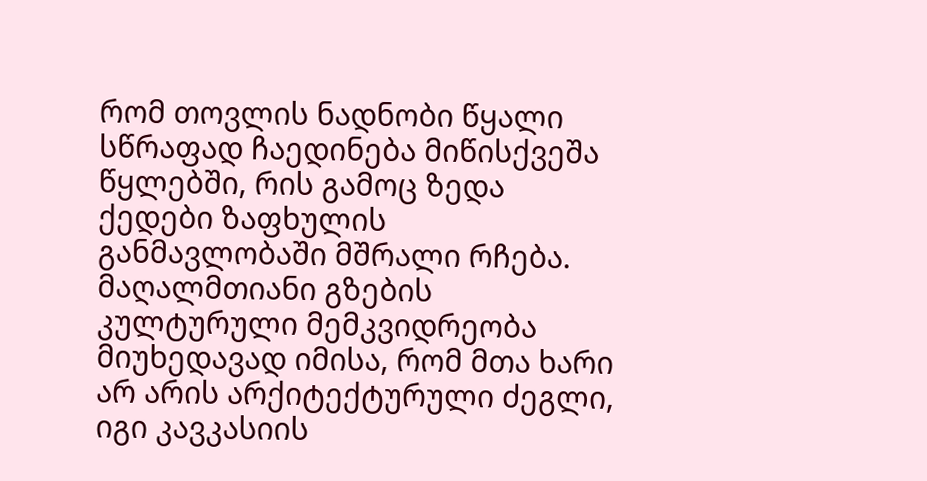რომ თოვლის ნადნობი წყალი სწრაფად ჩაედინება მიწისქვეშა წყლებში, რის გამოც ზედა ქედები ზაფხულის განმავლობაში მშრალი რჩება.
მაღალმთიანი გზების კულტურული მემკვიდრეობა
მიუხედავად იმისა, რომ მთა ხარი არ არის არქიტექტურული ძეგლი, იგი კავკასიის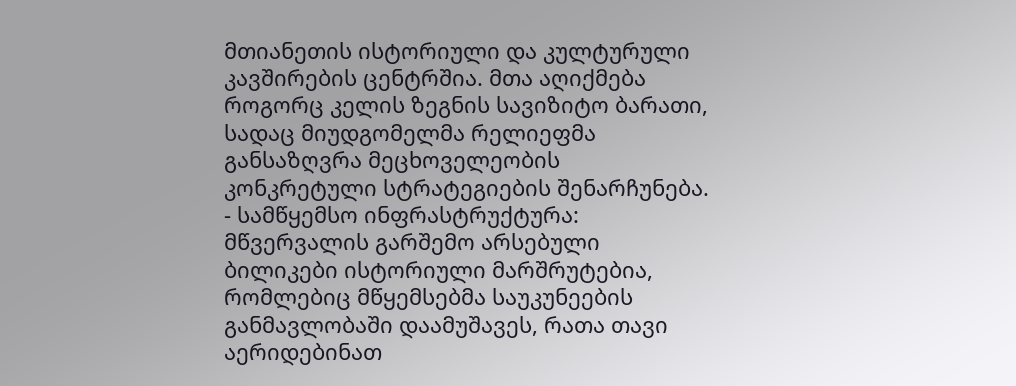მთიანეთის ისტორიული და კულტურული კავშირების ცენტრშია. მთა აღიქმება როგორც კელის ზეგნის სავიზიტო ბარათი, სადაც მიუდგომელმა რელიეფმა განსაზღვრა მეცხოველეობის კონკრეტული სტრატეგიების შენარჩუნება.
- სამწყემსო ინფრასტრუქტურა: მწვერვალის გარშემო არსებული ბილიკები ისტორიული მარშრუტებია, რომლებიც მწყემსებმა საუკუნეების განმავლობაში დაამუშავეს, რათა თავი აერიდებინათ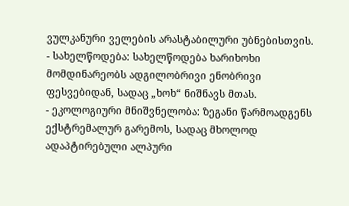ვულკანური ველების არასტაბილური უბნებისთვის.
- სახელწოდება: სახელწოდება ხარიხოხი მომდინარეობს ადგილობრივი ენობრივი ფესვებიდან, სადაც „ხოხ“ ნიშნავს მთას.
- ეკოლოგიური მნიშვნელობა: ზეგანი წარმოადგენს ექსტრემალურ გარემოს, სადაც მხოლოდ ადაპტირებული ალპური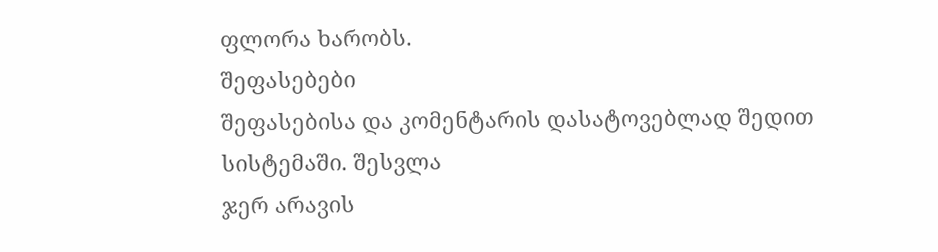ფლორა ხარობს.
შეფასებები
შეფასებისა და კომენტარის დასატოვებლად შედით სისტემაში. შესვლა
ჯერ არავის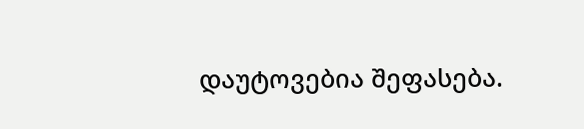დაუტოვებია შეფასება.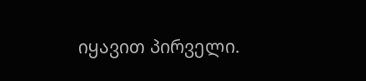იყავით პირველი.